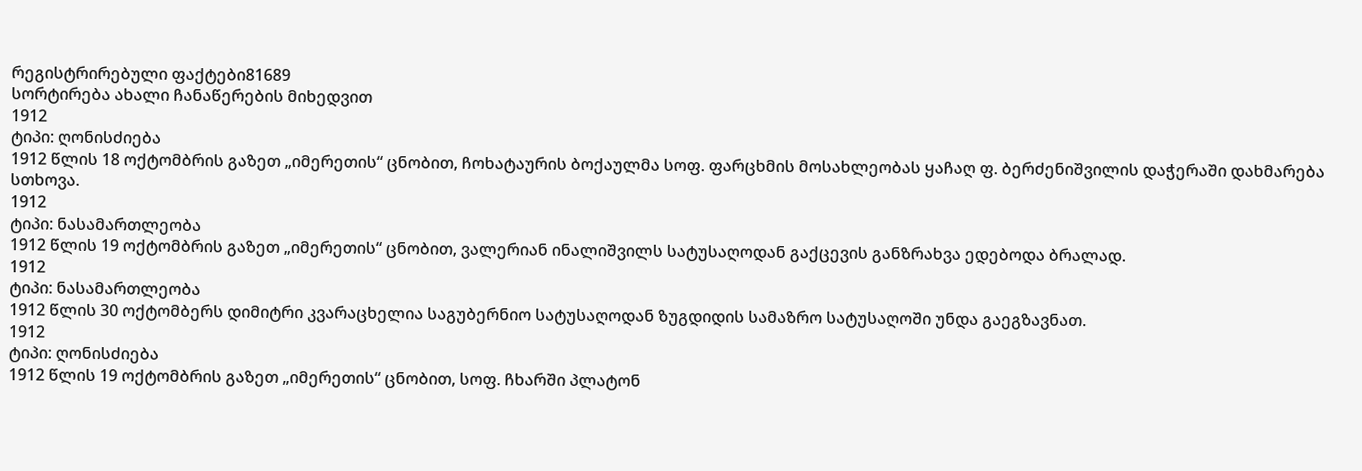რეგისტრირებული ფაქტები81689
სორტირება ახალი ჩანაწერების მიხედვით
1912
ტიპი: ღონისძიება
1912 წლის 18 ოქტომბრის გაზეთ „იმერეთის“ ცნობით, ჩოხატაურის ბოქაულმა სოფ. ფარცხმის მოსახლეობას ყაჩაღ ფ. ბერძენიშვილის დაჭერაში დახმარება სთხოვა.
1912
ტიპი: ნასამართლეობა
1912 წლის 19 ოქტომბრის გაზეთ „იმერეთის“ ცნობით, ვალერიან ინალიშვილს სატუსაღოდან გაქცევის განზრახვა ედებოდა ბრალად.
1912
ტიპი: ნასამართლეობა
1912 წლის 30 ოქტომბერს დიმიტრი კვარაცხელია საგუბერნიო სატუსაღოდან ზუგდიდის სამაზრო სატუსაღოში უნდა გაეგზავნათ.
1912
ტიპი: ღონისძიება
1912 წლის 19 ოქტომბრის გაზეთ „იმერეთის“ ცნობით, სოფ. ჩხარში პლატონ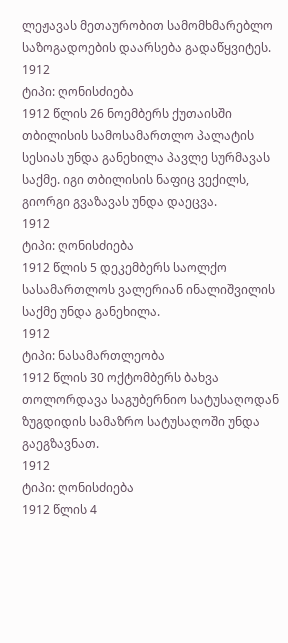ლეჟავას მეთაურობით სამომხმარებლო საზოგადოების დაარსება გადაწყვიტეს.
1912
ტიპი: ღონისძიება
1912 წლის 26 ნოემბერს ქუთაისში თბილისის სამოსამართლო პალატის სესიას უნდა განეხილა პავლე სურმავას საქმე. იგი თბილისის ნაფიც ვექილს, გიორგი გვაზავას უნდა დაეცვა.
1912
ტიპი: ღონისძიება
1912 წლის 5 დეკემბერს საოლქო სასამართლოს ვალერიან ინალიშვილის საქმე უნდა განეხილა.
1912
ტიპი: ნასამართლეობა
1912 წლის 30 ოქტომბერს ბახვა თოლორდავა საგუბერნიო სატუსაღოდან ზუგდიდის სამაზრო სატუსაღოში უნდა გაეგზავნათ.
1912
ტიპი: ღონისძიება
1912 წლის 4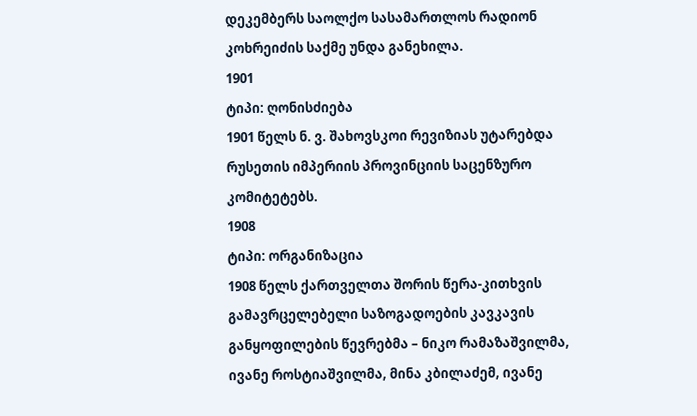დეკემბერს საოლქო სასამართლოს რადიონ კოხრეიძის საქმე უნდა განეხილა.
1901
ტიპი: ღონისძიება
1901 წელს ნ. ვ. შახოვსკოი რევიზიას უტარებდა რუსეთის იმპერიის პროვინციის საცენზურო კომიტეტებს.
1908
ტიპი: ორგანიზაცია
1908 წელს ქართველთა შორის წერა-კითხვის გამავრცელებელი საზოგადოების კავკავის განყოფილების წევრებმა – ნიკო რამაზაშვილმა, ივანე როსტიაშვილმა, მინა კბილაძემ, ივანე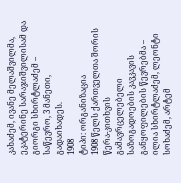კახაძემ, ივანე მელაშვილმა, ეკატერინე სარაჯიშვილისამ და გიორგი სხირტლაძემ – საწევრო, 3 მანეთი, გადაიხადეს.
1908
ტიპი: ორგანიზაცია
1908 წელს ქართველთა შორის წერა-კითხვის გამავრცელებელი საზოგადოების კავკავის განყოფილების წევრებმა – ილია სხირტლაძემ, ლეონტი სოხაძემ, არტემ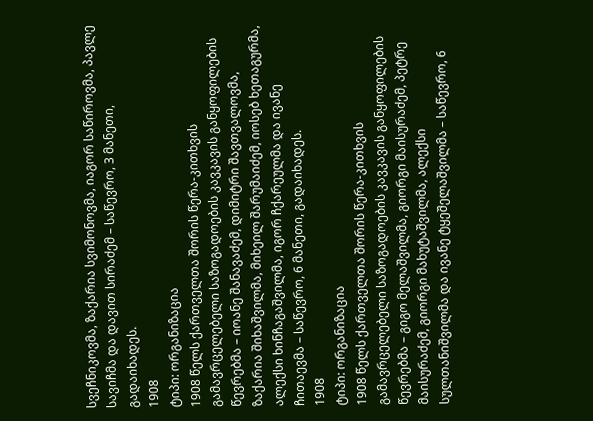სვეჩნიკოვმა, ზაქარია სვიმონოვმა, იაგორ საწიროვმა, პავლე სავიჩმა და დავით სირაძემ – საწევრო, 3 მანეთი, გადაიხადეს.
1908
ტიპი: ორგანიზაცია
1908 წელს ქართველთა შორის წერა-კითხვის გამავრცელებელი საზოგადოების კავკავის განყოფილების წევრებმა – იოანე შანავაძემ, დიმიტრი შავთვალოვმა, ზაქარია შიხაშვილმა, მიხეილ შარუმაიძემ, იოსებ ხეთაგურმა, ალექსი ხინჩაგაშვილმა, იგორ ჩქარეულმა და ივანე ჩითაევმა – საწევრო, 6 მანეთი, გადაიხადეს.
1908
ტიპი: ორგანიზაცია
1908 წელს ქართველთა შორის წერა-კითხვის გამავრცელებელი საზოგადოების კავკავის განყოფილების წევრებმა – გიგო მელაშვილმა, გიორგი მაისურაძემ, პეტრე მაისურაძემ, გიორგი მახუტაშვილმა, ალექსი სულთანიშვილმა და ივანე ტყეშელაშვილმა – საწევრო, 6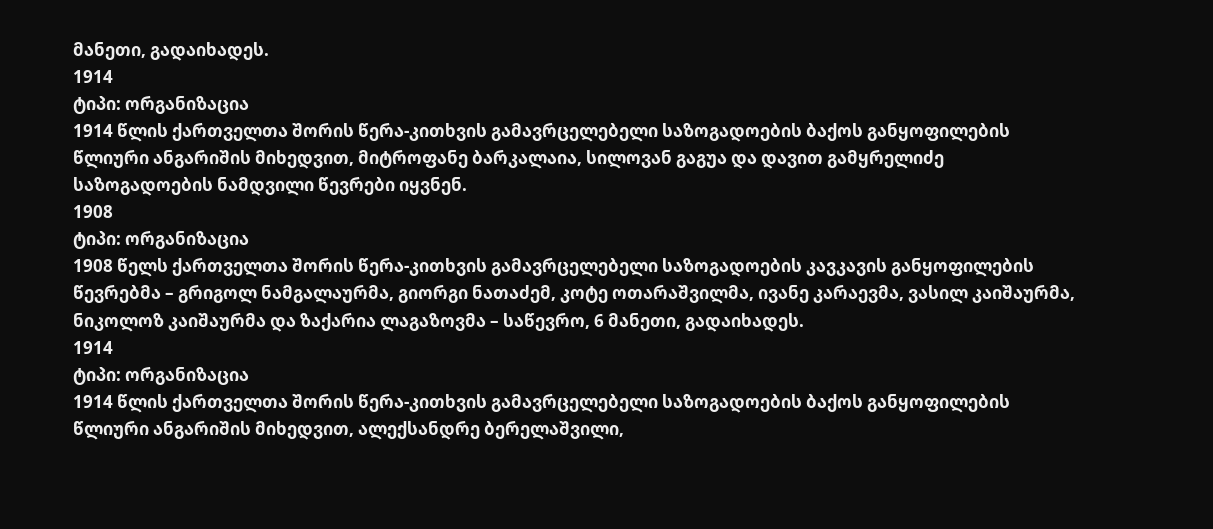მანეთი, გადაიხადეს.
1914
ტიპი: ორგანიზაცია
1914 წლის ქართველთა შორის წერა-კითხვის გამავრცელებელი საზოგადოების ბაქოს განყოფილების წლიური ანგარიშის მიხედვით, მიტროფანე ბარკალაია, სილოვან გაგუა და დავით გამყრელიძე საზოგადოების ნამდვილი წევრები იყვნენ.
1908
ტიპი: ორგანიზაცია
1908 წელს ქართველთა შორის წერა-კითხვის გამავრცელებელი საზოგადოების კავკავის განყოფილების წევრებმა – გრიგოლ ნამგალაურმა, გიორგი ნათაძემ, კოტე ოთარაშვილმა, ივანე კარაევმა, ვასილ კაიშაურმა, ნიკოლოზ კაიშაურმა და ზაქარია ლაგაზოვმა – საწევრო, 6 მანეთი, გადაიხადეს.
1914
ტიპი: ორგანიზაცია
1914 წლის ქართველთა შორის წერა-კითხვის გამავრცელებელი საზოგადოების ბაქოს განყოფილების წლიური ანგარიშის მიხედვით, ალექსანდრე ბერელაშვილი,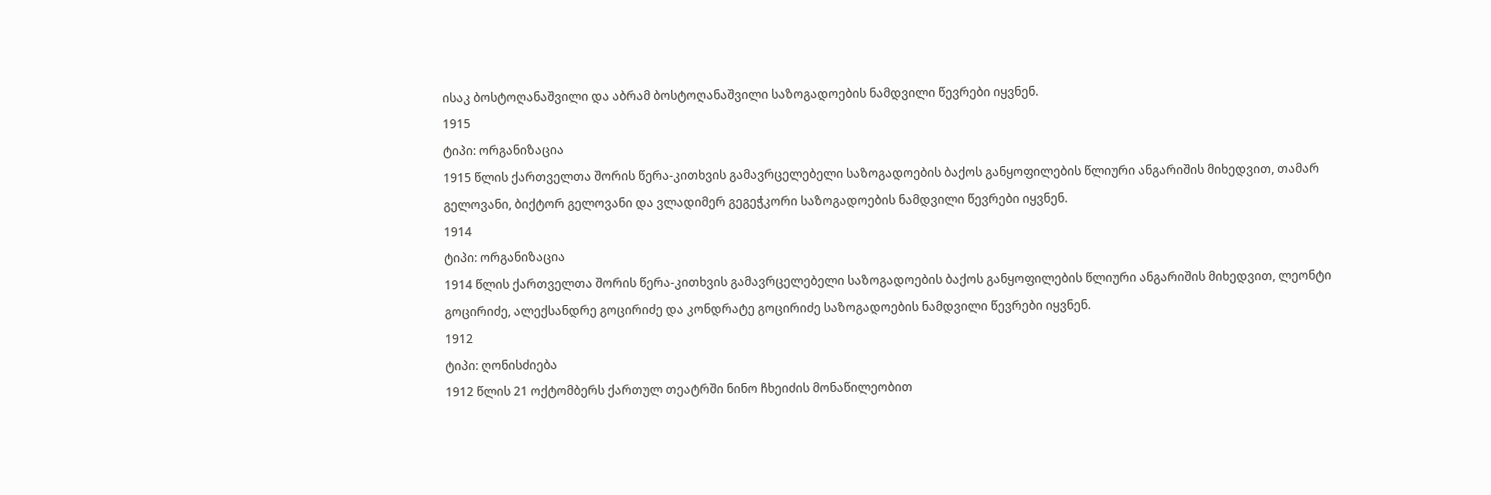ისაკ ბოსტოღანაშვილი და აბრამ ბოსტოღანაშვილი საზოგადოების ნამდვილი წევრები იყვნენ.
1915
ტიპი: ორგანიზაცია
1915 წლის ქართველთა შორის წერა-კითხვის გამავრცელებელი საზოგადოების ბაქოს განყოფილების წლიური ანგარიშის მიხედვით, თამარ გელოვანი, ბიქტორ გელოვანი და ვლადიმერ გეგეჭკორი საზოგადოების ნამდვილი წევრები იყვნენ.
1914
ტიპი: ორგანიზაცია
1914 წლის ქართველთა შორის წერა-კითხვის გამავრცელებელი საზოგადოების ბაქოს განყოფილების წლიური ანგარიშის მიხედვით, ლეონტი გოცირიძე, ალექსანდრე გოცირიძე და კონდრატე გოცირიძე საზოგადოების ნამდვილი წევრები იყვნენ.
1912
ტიპი: ღონისძიება
1912 წლის 21 ოქტომბერს ქართულ თეატრში ნინო ჩხეიძის მონაწილეობით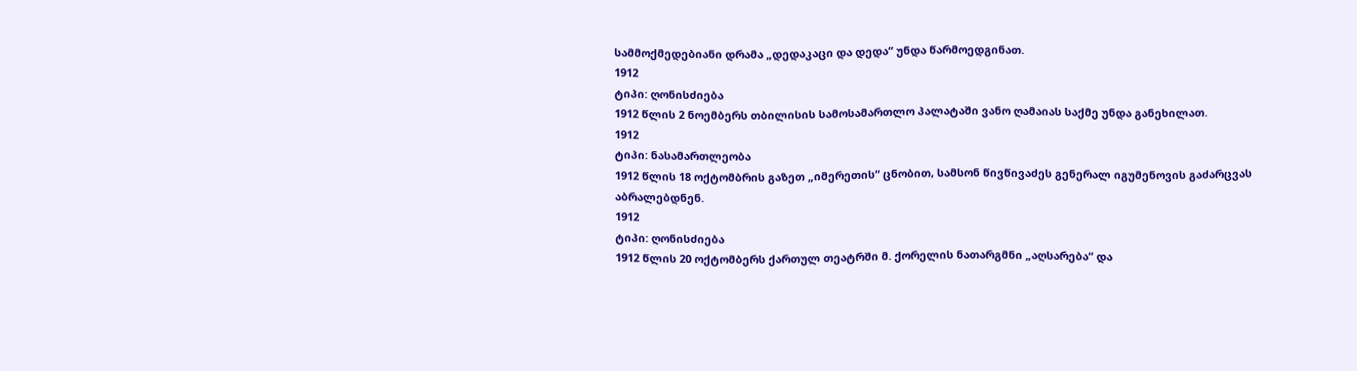სამმოქმედებიანი დრამა „დედაკაცი და დედა“ უნდა წარმოედგინათ.
1912
ტიპი: ღონისძიება
1912 წლის 2 ნოემბერს თბილისის სამოსამართლო პალატაში ვანო ღამაიას საქმე უნდა განეხილათ.
1912
ტიპი: ნასამართლეობა
1912 წლის 18 ოქტომბრის გაზეთ „იმერეთის“ ცნობით, სამსონ წივწივაძეს გენერალ იგუმენოვის გაძარცვას აბრალებდნენ.
1912
ტიპი: ღონისძიება
1912 წლის 20 ოქტომბერს ქართულ თეატრში მ. ქორელის ნათარგმნი „აღსარება“ და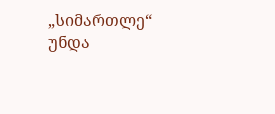„სიმართლე“ უნდა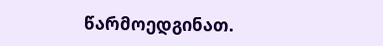წარმოედგინათ.